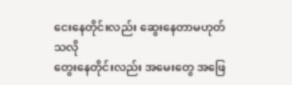ငေးနေတိုင်းလည်း ဆွေးနေတာမဟုတ်သလို
တွေးနေတိုင်းလည်း အမေးတွေ အဖြေ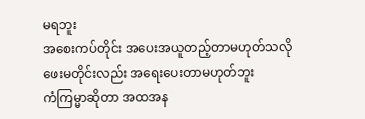မရဘူး
အစေးကပ်တိုင်း အပေးအယူတည့်တာမဟုတ်သလို
ဖေးမတိုင်းလည်း အရေးပေးတာမဟုတ်ဘူး
ကံကြမ္မာဆိုတာ အထအန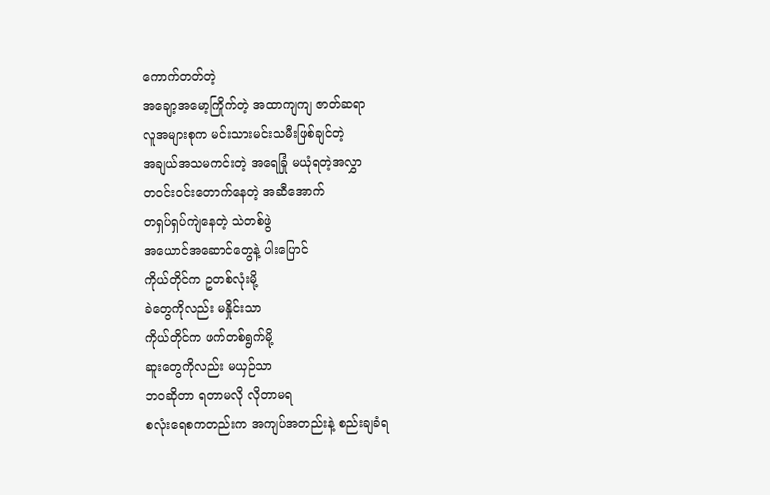ကောက်တတ်တဲ့
အချော့အမော့ကြိုက်တဲ့ အထာကျကျ ဇာတ်ဆရာ
လူအများစုက မင်းသားမင်းသမီးဖြစ်ချင်တဲ့
အချယ်အသမကင်းတဲ့ အရေခြုံ မယုံရတဲ့အလွှာ
တဝင်းဝင်းတောက်နေတဲ့ အဆီအောက်
တရှပ်ရှပ်ကျဲနေတဲ့ သဲတစ်ဖွဲ
အယောင်အဆောင်တွေနဲ့ ပါးပြောင်
ကိုယ်တိုင်က ဥတစ်လုံးမို့
ခဲတွေကိုလည်း မနှိုင်းသာ
ကိုယ်တိုင်က ဖက်တစ်ရွက်မို့
ဆူးတွေကိုလည်း မယှဉ်သာ
ဘဝဆိုတာ ရတာမလို လိုတာမရ
စလုံးရေစကတည်းက အကျပ်အတည်းနဲ့ စည်းချခံရ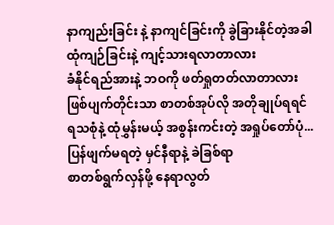နာကျည်းခြင်း နဲ့ နာကျင်ခြင်းကို ခွဲခြားနိုင်တဲ့အခါ
ထုံကျဉ်ခြင်းနဲ့ ကျင့်သားရလာတာလား
ခံနိုင်ရည်အားနဲ့ ဘဝကို ဖတ်ရှုတတ်လာတာလား
ဖြစ်ပျက်တိုင်းသာ စာတစ်အုပ်လို အတိုချုပ်ရရင်
ရသစုံနဲ့ ထုံမွှန်းမယ့် အစွန်းကင်းတဲ့ အရှုပ်တော်ပုံ...
ပြန်ဖျက်မရတဲ့ မှင်နီရာနဲ့ ခဲခြစ်ရာ
စာတစ်ရွက်လှန်ဖို့ နေရာလွတ်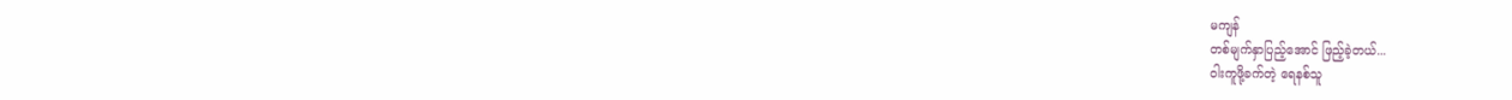မကျန်
တစ်မျက်နှာပြည့်အောင် ဖြည့်ခဲ့တယ်...
ဝါးကူဖို့ခက်တဲ့ ရေနစ်သူ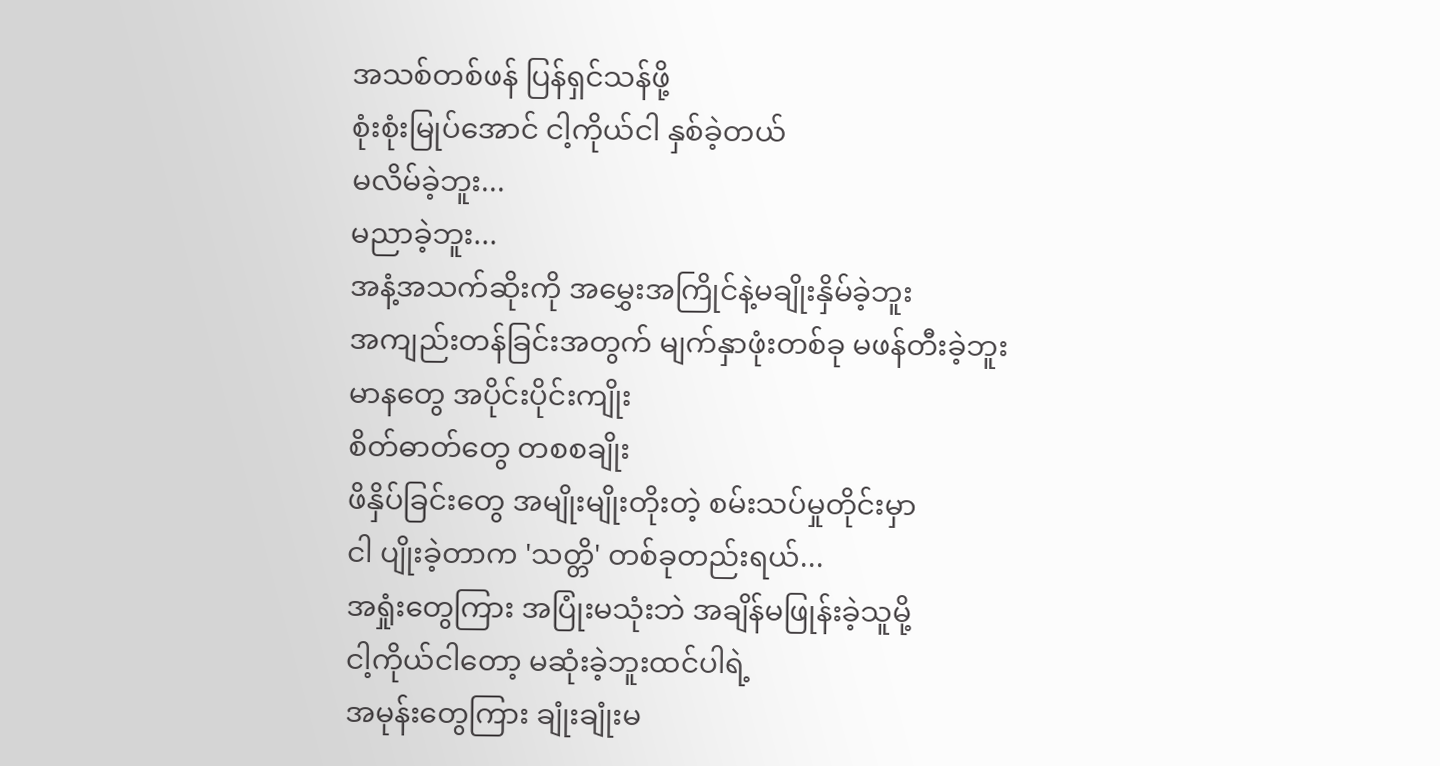အသစ်တစ်ဖန် ပြန်ရှင်သန်ဖို့
စုံးစုံးမြုပ်အောင် ငါ့ကိုယ်ငါ နှစ်ခဲ့တယ်
မလိမ်ခဲ့ဘူး...
မညာခဲ့ဘူး...
အနံ့အသက်ဆိုးကို အမွှေးအကြိုင်နဲ့မချိုးနှိမ်ခဲ့ဘူး
အကျည်းတန်ခြင်းအတွက် မျက်နှာဖုံးတစ်ခု မဖန်တီးခဲ့ဘူး
မာနတွေ အပိုင်းပိုင်းကျိုး
စိတ်ဓာတ်တွေ တစစချိုး
ဖိနှိပ်ခြင်းတွေ အမျိုးမျိုးတိုးတဲ့ စမ်းသပ်မှုတိုင်းမှာ
ငါ ပျိုးခဲ့တာက 'သတ္တိ' တစ်ခုတည်းရယ်...
အရှုံးတွေကြား အပြုံးမသုံးဘဲ အချိန်မဖြုန်းခဲ့သူမို့
ငါ့ကိုယ်ငါတော့ မဆုံးခဲ့ဘူးထင်ပါရဲ့
အမုန်းတွေကြား ချုံးချုံးမ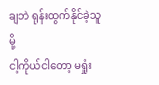ချဘဲ ရုန်းထွက်နိုင်ခဲ့သူမို့
ငါ့ကိုယ်ငါတော့ မရှုံး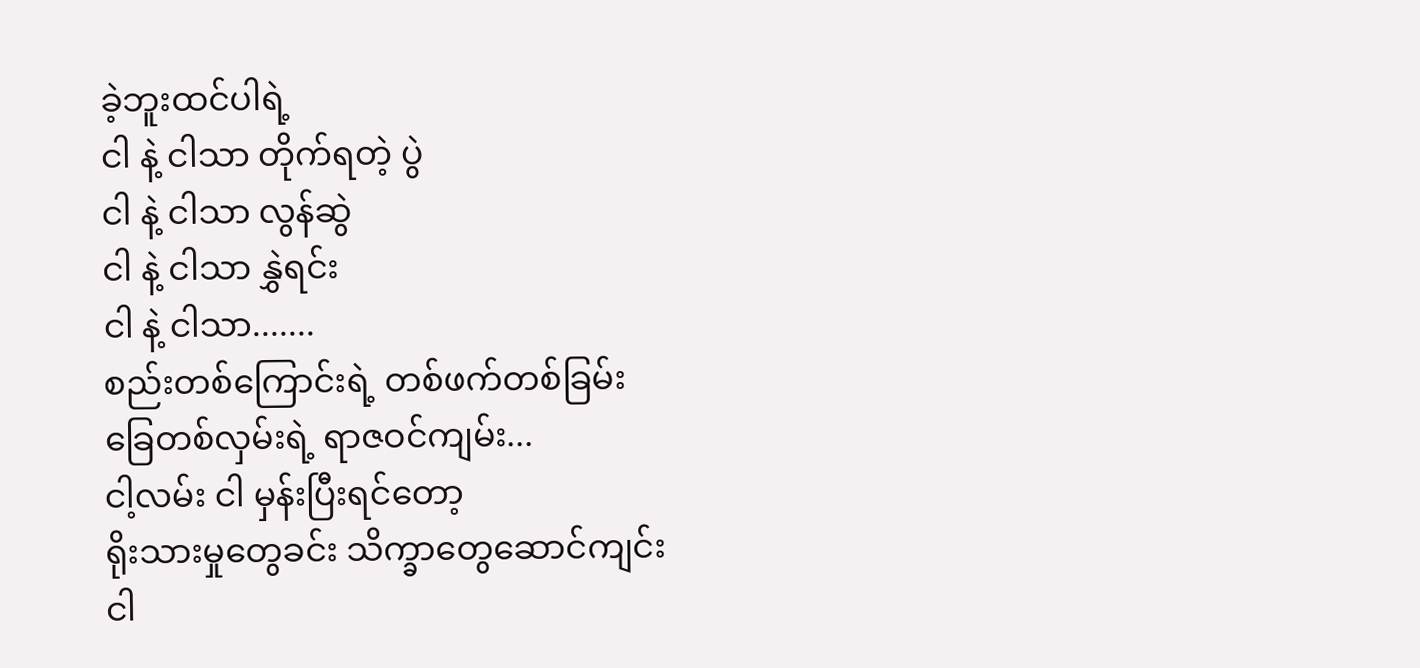ခဲ့ဘူးထင်ပါရဲ့
ငါ နဲ့ ငါသာ တိုက်ရတဲ့ ပွဲ
ငါ နဲ့ ငါသာ လွန်ဆွဲ
ငါ နဲ့ ငါသာ နွှဲရင်း
ငါ နဲ့ ငါသာ.......
စည်းတစ်ကြောင်းရဲ့ တစ်ဖက်တစ်ခြမ်း
ခြေတစ်လှမ်းရဲ့ ရာဇဝင်ကျမ်း...
ငါ့လမ်း ငါ မှန်းပြီးရင်တော့
ရိုးသားမှုတွေခင်း သိက္ခာတွေဆောင်ကျင်း
ငါ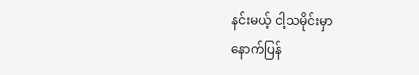နင်းမယ့် ငါ့သမိုင်းမှာ
နောက်ပြန်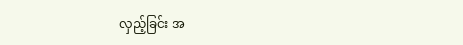လှည့်ခြင်း အ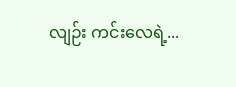လျဉ်း ကင်းလေရဲ့...